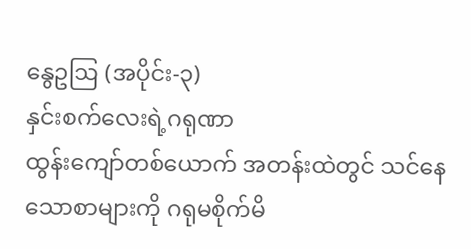နွေဥဩ (အပိုင်း-၃)
နှင်းစက်လေးရဲ့ဂရုဏာ
ထွန်းကျော်တစ်ယောက် အတန်းထဲတွင် သင်နေသောစာများကို ဂရုမစိုက်မိ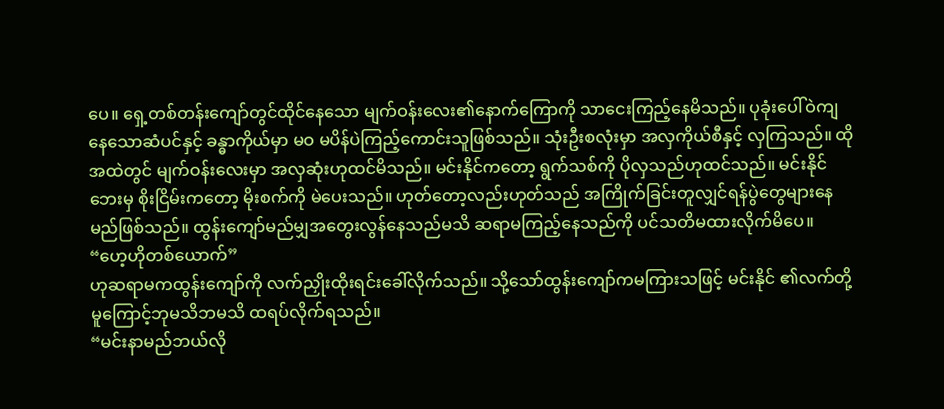ပေ။ ရှေ့တစ်တန်းကျော်တွင်ထိုင်နေသော မျက်ဝန်းလေး၏နောက်ကြောကို သာငေးကြည့်နေမိသည်။ ပုခုံးပေါ်ဝဲကျနေသောဆံပင်နှင့် ခန္ဓာကိုယ်မှာ မဝ မပိန်ပဲကြည့်ကောင်းသူဖြစ်သည်။ သုံးဦးစလုံးမှာ အလှကိုယ်စီနှင့် လှကြသည်။ ထိုအထဲတွင် မျက်ဝန်းလေးမှာ အလှဆုံးဟုထင်မိသည်။ မင်းနိုင်ကတော့ ရွက်သစ်ကို ပိုလှသည်ဟုထင်သည်။ မင်းနိုင်ဘေးမှ စိုးငြိမ်းကတော့ မိုးစက်ကို မဲပေးသည်။ ဟုတ်တော့လည်းဟုတ်သည် အကြိုက်ခြင်းတူလျှင်ရန်ပွဲတွေများနေမည်ဖြစ်သည်။ ထွန်းကျော်မည်မျှအတွေးလွန်နေသည်မသိ ဆရာမကြည့်နေသည်ကို ပင်သတိမထားလိုက်မိပေ။
“ဟေ့ဟိုတစ်ယောက်”
ဟုဆရာမကထွန်းကျော်ကို လက်ညှိုးထိုးရင်းခေါ်လိုက်သည်။ သို့သော်ထွန်းကျော်ကမကြားသဖြင့် မင်းနိုင် ၏လက်တို့ မူကြောင့်ဘုမသိဘမသိ ထရပ်လိုက်ရသည်။
“မင်းနာမည်ဘယ်လို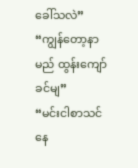ခေါ်သလဲ”
“ကျွန်တော့နာမည် ထွန်းကျော်ခင်မျ”
“မင်းငါစာသင်နေ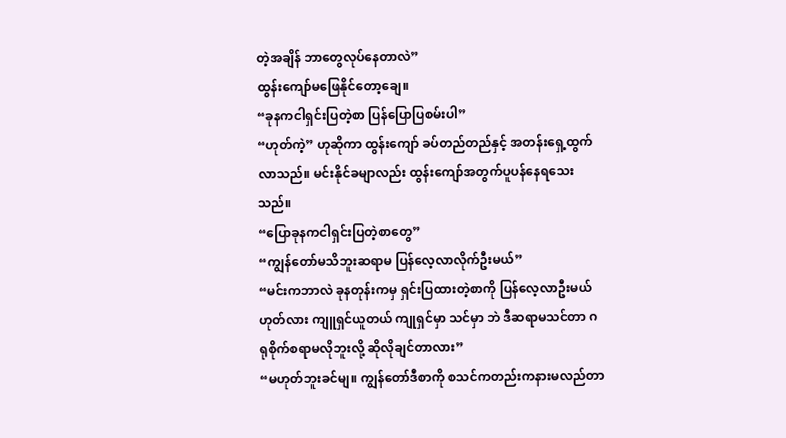တဲ့အချိန် ဘာတွေလုပ်နေတာလဲ”
ထွန်းကျော်မဖြေနိုင်တော့ချေ။
“ခုနကငါရှင်းပြတဲ့စာ ပြန်ပြောပြစမ်းပါ”
“ဟုတ်ကဲ့” ဟုဆိုကာ ထွန်းကျော် ခပ်တည်တည်နှင့် အတန်းရှေ့ထွက်လာသည်။ မင်းနိုင်ခမျာလည်း ထွန်းကျော်အတွက်ပူပန်နေရသေးသည်။
“ပြောခုနကငါရှင်းပြတဲ့စာတွေ”
“ကျွန်တော်မသိဘူးဆရာမ ပြန်လေ့လာလိုက်ဦးမယ်”
“မင်းကဘာလဲ ခုနတုန်းကမှ ရှင်းပြထားတဲ့စာကို ပြန်လေ့လာဦးမယ်ဟုတ်လား ကျူရှင်ယူတယ် ကျုရှင်မှာ သင်မှာ ဘဲ ဒီဆရာမသင်တာ ဂရုစိုက်စရာမလိုဘူးလို့ ဆိုလိုချင်တာလား”
“မဟုတ်ဘူးခင်မျ။ ကျွန်တော်ဒီစာကို စသင်ကတည်းကနားမလည်တာ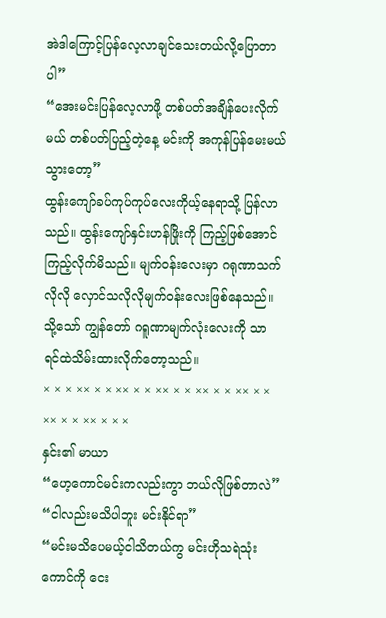အဲဒါကြောင့်ပြန်လေ့လာချင်သေးတယ်လို့ပြောတာပါ”
“အေးမင်းပြန်လေ့လာဖို့ တစ်ပတ်အချိန်ပေးလိုက်မယ် တစ်ပတ်ပြည့်တဲ့နေ့ မင်းကို အကုန်ပြန်မေးမယ် သွားတော့”
ထွန်းကျော်ခပ်ကုပ်ကုပ်လေးကိုယ့်နေရာသို့ ပြန်လာသည်။ ထွန်းကျော်နှင်းဟန်ဖြိုးကို ကြည့်ဖြစ်အောင်ကြည့်လိုက်မိသည်။ မျက်ဝန်းလေးမှာ ဂရုဏာသက်လိုလို လှောင်သလိုလိုမျက်ဝန်းလေးဖြစ်နေသည်။ သို့သော် ကျွန်တော် ဂရူဏာမျက်လုံးလေးကို သာ ရင်ထဲသိမ်းထားလိုက်တော့သည်။
× × × ×× × × ×× × × ×× × × ×× × × ×× × × ×× × × ×× × × ×
နှင်း၏ မာယာ
“ဟေ့ကောင်မင်းကလည်းကွာ ဘယ်လိုဖြစ်တာလဲ”
“ငါလည်းမသိပါဘူး မင်းနိုင်ရာ”
“မင်းမသိပေမယ့်ငါသိတယ်ကွ မင်းဟိုသရဲသုံးကောင်ကို ငေး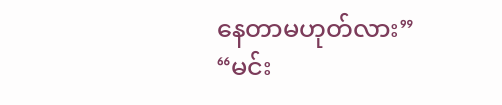နေတာမဟုတ်လား”
“မင်း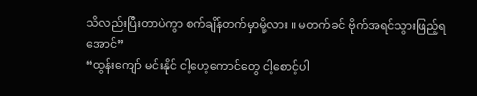သိလည်းပြီးတာပဲကွာ စက်ချိန်တက်မှာမို့လား ။ မတက်ခင် ဗိုက်အရင်သွားဖြည့်ရအောင်”
“ထွန်းကျော် မင်းနိုင် ငါ့ဟေ့ကောင်တွေ ငါ့စောင့်ပါ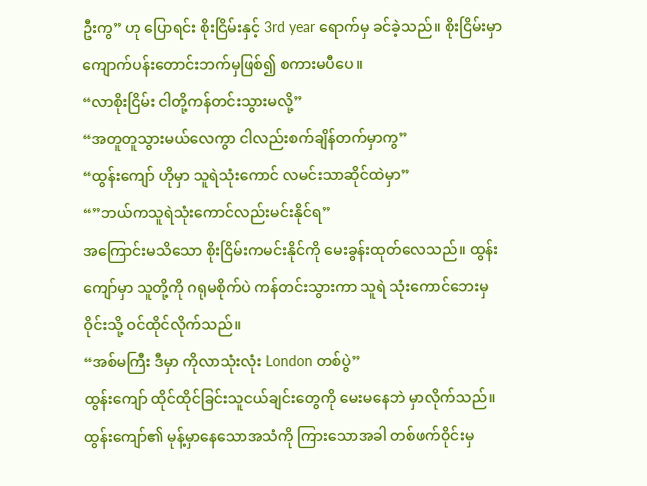ဦးကွ” ဟု ပြောရင်း စိုးငြိမ်းနှင့် 3rd year ရောက်မှ ခင်ခဲ့သည်။ စိုးငြိမ်းမှာ ကျောက်ပန်းတောင်းဘက်မှဖြစ်၍ စကားမပီပေ။
“လာစိုးငြိမ်း ငါတို့ကန်တင်းသွားမလို့”
“အတူတူသွားမယ်လေကွာ ငါလည်းစက်ချိန်တက်မှာကွ”
“ထွန်းကျော် ဟိုမှာ သူရဲသုံးကောင် လမင်းသာဆိုင်ထဲမှာ”
“”ဘယ်ကသူရဲသုံးကောင်လည်းမင်းနိုင်ရ”
အကြောင်းမသိသော စိုးငြိမ်းကမင်းနိုင်ကို မေးခွန်းထုတ်လေသည်။ ထွန်းကျော်မှာ သူတို့ကို ဂရုမစိုက်ပဲ ကန်တင်းသွားကာ သူရဲ သုံးကောင်ဘေးမှဝိုင်းသို့ ဝင်ထိုင်လိုက်သည်။
“အစ်မကြီး ဒီမှာ ကိုလာသုံးလုံး London တစ်ပွဲ”
ထွန်းကျော် ထိုင်ထိုင်ခြင်းသူငယ်ချင်းတွေကို မေးမနေဘဲ မှာလိုက်သည်။ ထွန်းကျော်၏ မုန့်မှာနေသောအသံကို ကြားသောအခါ တစ်ဖက်ဝိုင်းမှ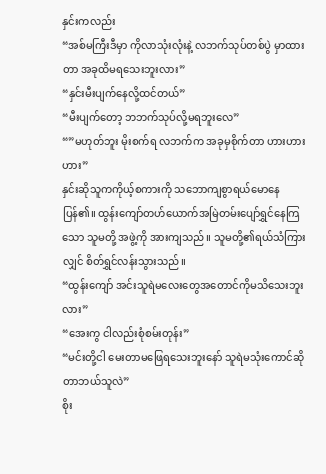နှင်းကလည်း
“အစ်မကြီးဒီမှာ ကိုလာသုံးလုံးနဲ့ လဘက်သုပ်တစ်ပွဲ မှာထားတာ အခုထိမရသေးဘူးလား”
“နှင်းမီးပျက်နေလို့ထင်တယ်”
“မီးပျက်တော့ ဘဘက်သုပ်လို့မရဘူးလေ”
“”မဟုတ်ဘူး မိုးစက်ရ လဘက်က အခုမှစိုက်တာ ဟားဟားဟား”
နှင်းဆိုသူကကိုယ့်စကားကို သဘောကျစွာရယ်မောနေပြန်၏။ ထွန်းကျော်တဟ်ယောက်အမြဲတမ်းပျော်ရွှင်နေကြသော သူမတို့ အဖွဲ့ကို အားကျသည်။ သူမတို့၏ရယ်သံကြားလျှင် စိတ်ရွှင်လန်းသွားသည်။
“ထွန်းကျော် အင်းသူရဲမလေးတွေအတောင်ကိုမသိသေးဘူးလား”
“အေးကွ ငါလည်းစုံစမ်းတုန်း”
“မင်းတို့ငါ မေးတာမဖြေရသေးဘူးနော် သူရဲမသုံးကောင်ဆိုတာဘယ်သူလဲ”
စိုး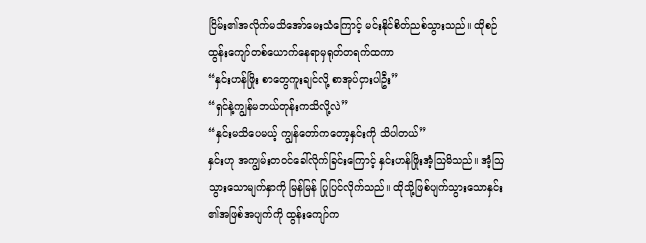ငြိမ်း၏အလိုက်မသိအော်မေးသံကြောင့် မင်းနိုင်စိတ်ညစ်သွားသည်။ ထိုစဉ် ထွန်းကျော်တစ်ယောက်နေရာမှရုတ်တရက်ထကာ
“နှင်းဟန်ဖြိုး စာတွေကူးချင်လို့ စာအုပ်ငှားပါဦး”
“ရှင်နဲ့ကျွန်မဘယ်တုန်းကသိလို့လဲ”
“နှင်းမသိပေမယ့် ကျွန်တော်ကတော့နှင်းကို သိပါတယ်”
နှင်းဟု အကျွမ်းတဝင်ခေါ်လိုက်ခြင်းကြောင့် နှင်းဟန်ဖြိုးအံ့ဩမိသည်။ အံ့ဩသွားသောမျက်နှာကို မြန်မြန် ပြုပြင်လိုက်သည်။ ထိုသို့ဖြစ်ပျက်သွားသောနှင်း ၏အဖြစ်အပျက်ကို ထွန်းကျော်က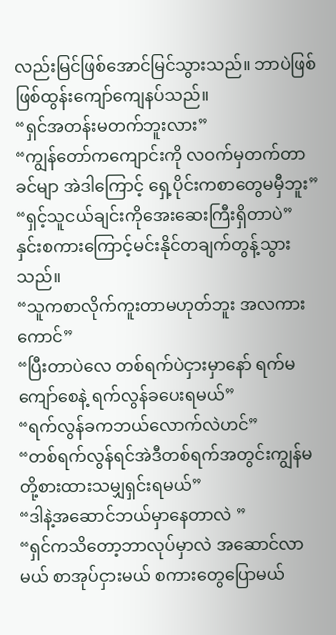လည်းမြင်ဖြစ်အောင်မြင်သွားသည်။ ဘာပဲဖြစ်ဖြစ်ထွန်းကျော်ကျေနပ်သည်။
“ရှင်အတန်းမတက်ဘူးလား”
“ကျွန်တော်ကကျောင်းကို လဝက်မှတက်တာခင်မျာ အဲဒါကြောင့် ရှေ့ပိုင်းကစာတွေမမှီဘူး”
“ရှင့်သူငယ်ချင်းကိုအေးဆေးကြီးရှိတာပဲ” နှင်းစကားကြောင့်မင်းနိုင်တချက်တွန့်သွားသည်။
“သူကစာလိုက်ကူးတာမဟုတ်ဘူး အလကားကောင်”
“ပြီးတာပဲလေ တစ်ရက်ပဲငှားမှာနော် ရက်မကျော်စေနဲ့ ရက်လွန်ခပေးရမယ်”
“ရက်လွန်ခကဘယ်လောက်လဲဟင်”
“တစ်ရက်လွန်ရင်အဲဒီတစ်ရက်အတွင်းကျွန်မတို့စားထားသမျှရှင်းရမယ်”
“ဒါနဲ့အဆောင်ဘယ်မှာနေတာလဲ ”
“ရှင်ကသိတော့ဘာလုပ်မှာလဲ အဆောင်လာမယ် စာအုပ်ငှားမယ် စကားတွေပြောမယ်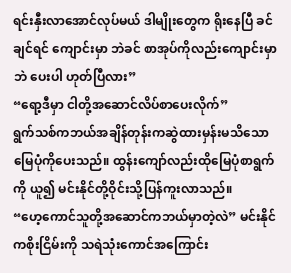ရင်းနှီးလာအောင်လုပ်မယ် ဒါမျိုးတွေက ရိုးနေပြီ ခင်ချင်ရင် ကျောင်းမှာ ဘဲခင် စာအုပ်ကိုလည်းကျောင်းမှာဘဲ ပေးပါ ဟုတ်ပြီလား”
“ရော့ဒီမှာ ငါတို့အဆောင်လိပ်စာပေးလိုက်”
ရွက်သစ်ကဘယ်အချိန်တုန်းကဆွဲထားမှန်းမသိသော မြေပုံကိုပေးသည်။ ထွန်းကျော်လည်းထိုမြေပုံစာရွက်ကို ယူ၍ မင်းနိုင်တို့ဝိုင်းသို့ပြန်ကူးလာသည်။
“ဟေ့ကောင်သူတို့အဆောင်ကဘယ်မှာတဲ့လဲ” မင်းနိုင် ကစိုးငြိမ်းကို သရဲသုံးကောင်အကြောင်း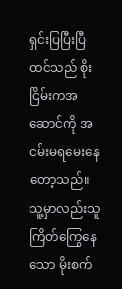ရှင်းပြပြီးပြီထင်သည် စိုးငြိမ်းကအဆောင်ကို အငမ်းမရမေးနေတော့သည်။ သူ့မှာလည်းသူကြိတ်ကြွေနေသော မိုးစက်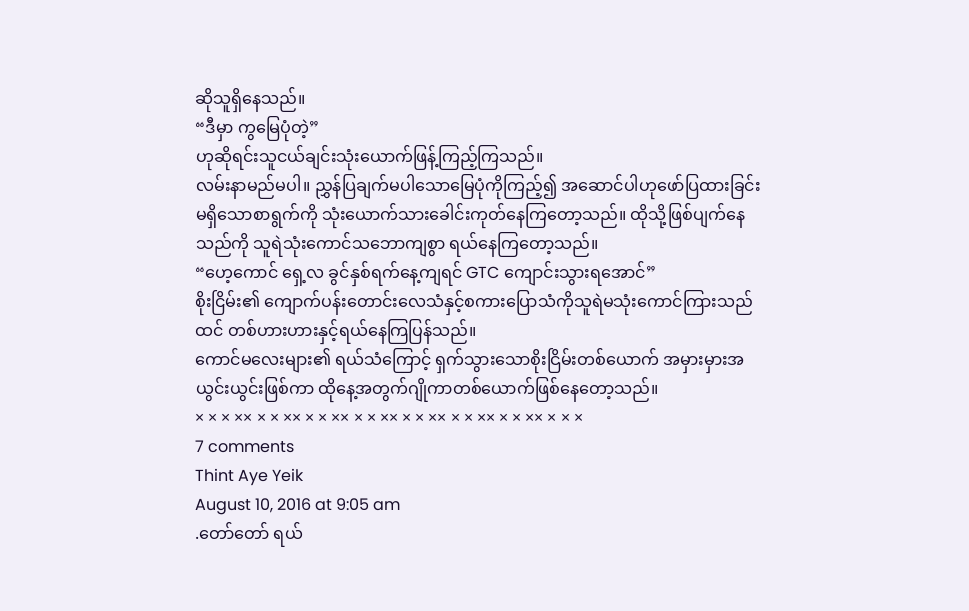ဆိုသူရှိနေသည်။
“ဒီမှာ ကွမြေပုံတဲ့”
ဟုဆိုရင်းသူငယ်ချင်းသုံးယောက်ဖြန့်ကြည့်ကြသည်။
လမ်းနာမည်မပါ။ ညွှန်ပြချက်မပါသောမြေပုံကိုကြည့်၍ အဆောင်ပါဟုဖော်ပြထားခြင်းမရှိသောစာရွက်ကို သုံးယောက်သားခေါင်းကုတ်နေကြတော့သည်။ ထိုသို့ဖြစ်ပျက်နေသည်ကို သူရဲသုံးကောင်သဘောကျစွာ ရယ်နေကြတော့သည်။
“ဟေ့ကောင် ရှေ့လ ခွင်နှစ်ရက်နေ့ကျရင် GTC ကျောင်းသွားရအောင်”
စိုးငြိမ်း၏ ကျောက်ပန်းတောင်းလေသံနှင့်စကားပြောသံကိုသူရဲမသုံးကောင်ကြားသည်ထင် တစ်ဟားဟားနှင့်ရယ်နေကြပြန်သည်။
ကောင်မလေးများ၏ ရယ်သံကြောင့် ရှက်သွားသောစိုးငြိမ်းတစ်ယောက် အမှားမှားအယွင်းယွင်းဖြစ်ကာ ထိုနေ့အတွက်ဂျိုကာတစ်ယောက်ဖြစ်နေတော့သည်။
× × × ×× × × ×× × × ×× × × ×× × × ×× × × ×× × × ×× × × ×
7 comments
Thint Aye Yeik
August 10, 2016 at 9:05 am
.တော်တော် ရယ်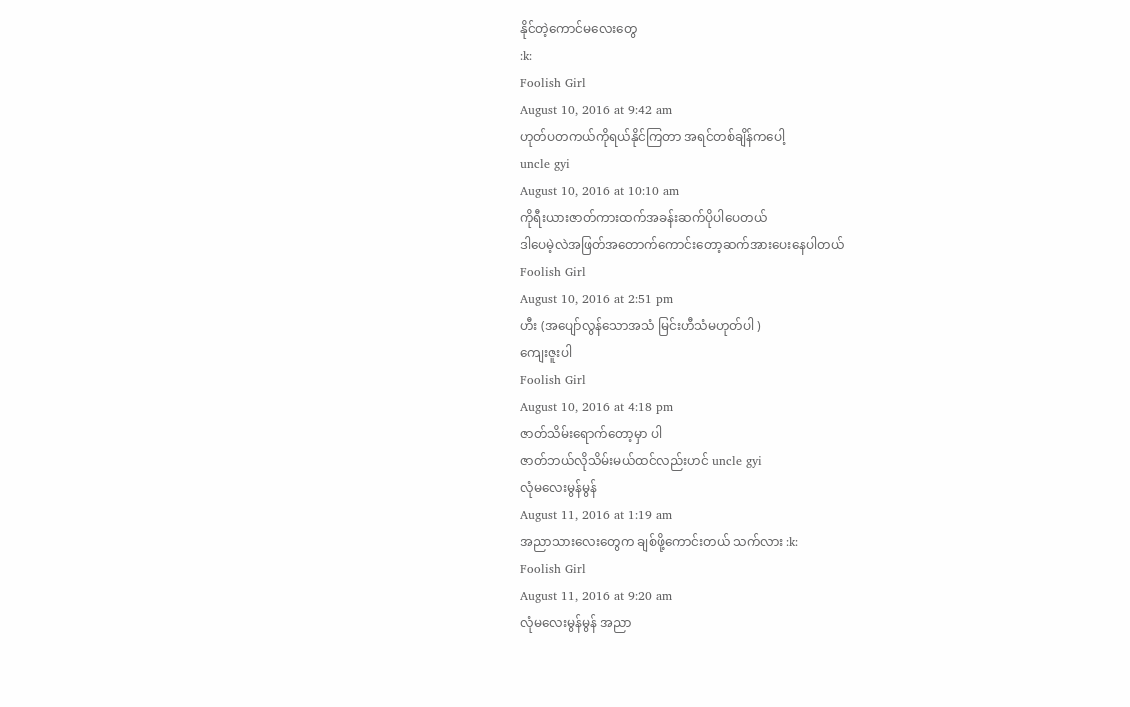နိုင်တဲ့ကောင်မလေးတွေ
:k:
Foolish Girl
August 10, 2016 at 9:42 am
ဟုတ်ပတကယ်ကိုရယ်နိုင်ကြတာ အရင်တစ်ချိန်ကပေါ့
uncle gyi
August 10, 2016 at 10:10 am
ကိုရီးယားဇာတ်ကားထက်အခန်းဆက်ပိုပါပေတယ်
ဒါပေမဲ့လဲအဖြတ်အတောက်ကောင်းတော့ဆက်အားပေးနေပါတယ်
Foolish Girl
August 10, 2016 at 2:51 pm
ဟီး (အပျော်လွန်သောအသံ မြင်းဟီသံမဟုတ်ပါ )
ကျေးဇူးပါ
Foolish Girl
August 10, 2016 at 4:18 pm
ဇာတ်သိမ်းရောက်တော့မှာ ပါ
ဇာတ်ဘယ်လိုသိမ်းမယ်ထင်လည်းဟင် uncle gyi
လုံမလေးမွန်မွန်
August 11, 2016 at 1:19 am
အညာသားလေးတွေက ချစ်ဖို့ကောင်းတယ် သက်လား :k:
Foolish Girl
August 11, 2016 at 9:20 am
လုံမလေးမွန်မွန် အညာ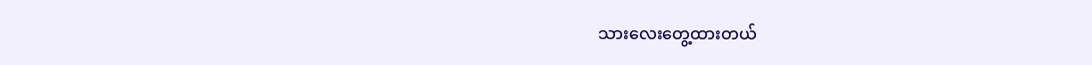သားလေးတွေ့ထားတယ်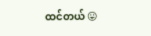ထင်တယ် 😛